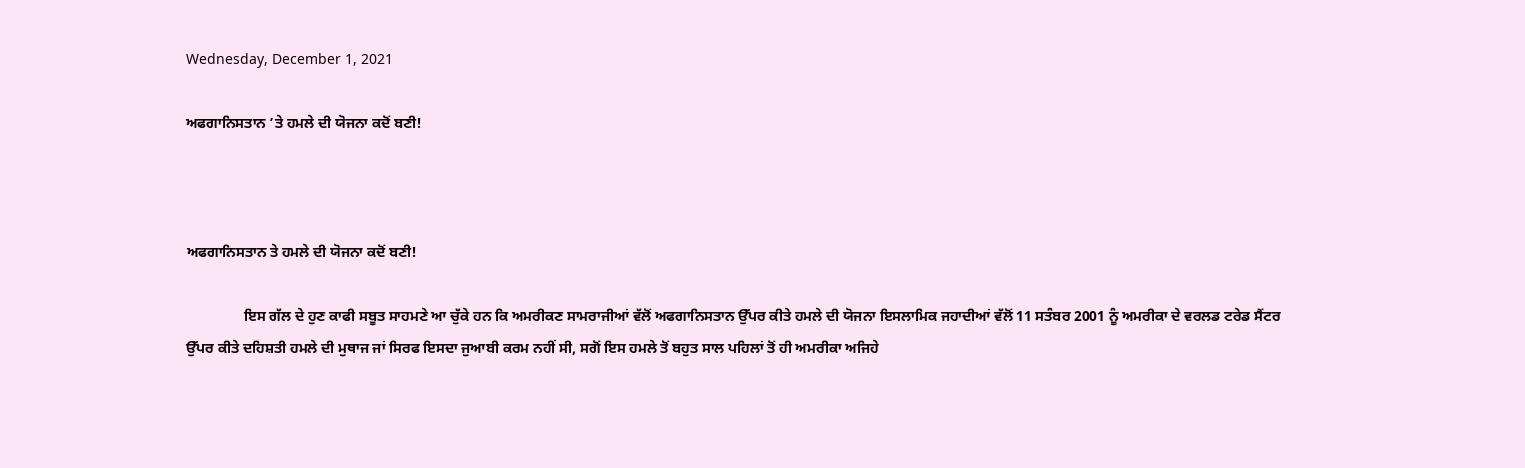Wednesday, December 1, 2021

ਅਫਗਾਨਿਸਤਾਨ ’ਤੇ ਹਮਲੇ ਦੀ ਯੋਜਨਾ ਕਦੋਂ ਬਣੀ!



ਅਫਗਾਨਿਸਤਾਨ ਤੇ ਹਮਲੇ ਦੀ ਯੋਜਨਾ ਕਦੋਂ ਬਣੀ!

                ਇਸ ਗੱਲ ਦੇ ਹੁਣ ਕਾਫੀ ਸਬੂਤ ਸਾਹਮਣੇ ਆ ਚੁੱਕੇ ਹਨ ਕਿ ਅਮਰੀਕਣ ਸਾਮਰਾਜੀਆਂ ਵੱਲੋਂ ਅਫਗਾਨਿਸਤਾਨ ਉੱਪਰ ਕੀਤੇ ਹਮਲੇ ਦੀ ਯੋਜਨਾ ਇਸਲਾਮਿਕ ਜਹਾਦੀਆਂ ਵੱਲੋਂ 11 ਸਤੰਬਰ 2001 ਨੂੰ ਅਮਰੀਕਾ ਦੇ ਵਰਲਡ ਟਰੇਡ ਸੈਂਟਰ ਉੱਪਰ ਕੀਤੇ ਦਹਿਸ਼ਤੀ ਹਮਲੇ ਦੀ ਮੁਥਾਜ ਜਾਂ ਸਿਰਫ ਇਸਦਾ ਜੁਆਬੀ ਕਰਮ ਨਹੀਂ ਸੀ, ਸਗੋਂ ਇਸ ਹਮਲੇ ਤੋਂ ਬਹੁਤ ਸਾਲ ਪਹਿਲਾਂ ਤੋਂ ਹੀ ਅਮਰੀਕਾ ਅਜਿਹੇ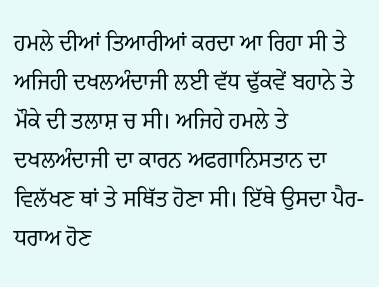ਹਮਲੇ ਦੀਆਂ ਤਿਆਰੀਆਂ ਕਰਦਾ ਆ ਰਿਹਾ ਸੀ ਤੇ ਅਜਿਹੀ ਦਖਲਅੰਦਾਜੀ ਲਈ ਵੱਧ ਢੁੱਕਵੇਂ ਬਹਾਨੇ ਤੇ ਮੌਕੇ ਦੀ ਤਲਾਸ਼ ਚ ਸੀ। ਅਜਿਹੇ ਹਮਲੇ ਤੇ ਦਖਲਅੰਦਾਜੀ ਦਾ ਕਾਰਨ ਅਫਗਾਨਿਸਤਾਨ ਦਾ ਵਿਲੱਖਣ ਥਾਂ ਤੇ ਸਥਿੱਤ ਹੋਣਾ ਸੀ। ਇੱਥੇ ਉਸਦਾ ਪੈਰ-ਧਰਾਅ ਹੋਣ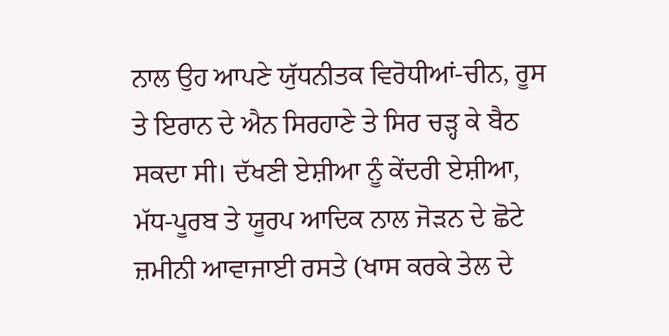ਨਾਲ ਉਹ ਆਪਣੇ ਯੁੱਧਨੀਤਕ ਵਿਰੋਧੀਆਂ-ਚੀਨ, ਰੂਸ ਤੇ ਇਰਾਨ ਦੇ ਐਨ ਸਿਰਹਾਣੇ ਤੇ ਸਿਰ ਚੜ੍ਹ ਕੇ ਬੈਠ ਸਕਦਾ ਸੀ। ਦੱਖਣੀ ਏਸ਼ੀਆ ਨੂੰ ਕੇਂਦਰੀ ਏਸ਼ੀਆ, ਮੱਧ-ਪੂਰਬ ਤੇ ਯੂਰਪ ਆਦਿਕ ਨਾਲ ਜੋੜਨ ਦੇ ਛੋਟੇ ਜ਼ਮੀਨੀ ਆਵਾਜਾਈ ਰਸਤੇ (ਖਾਸ ਕਰਕੇ ਤੇਲ ਦੇ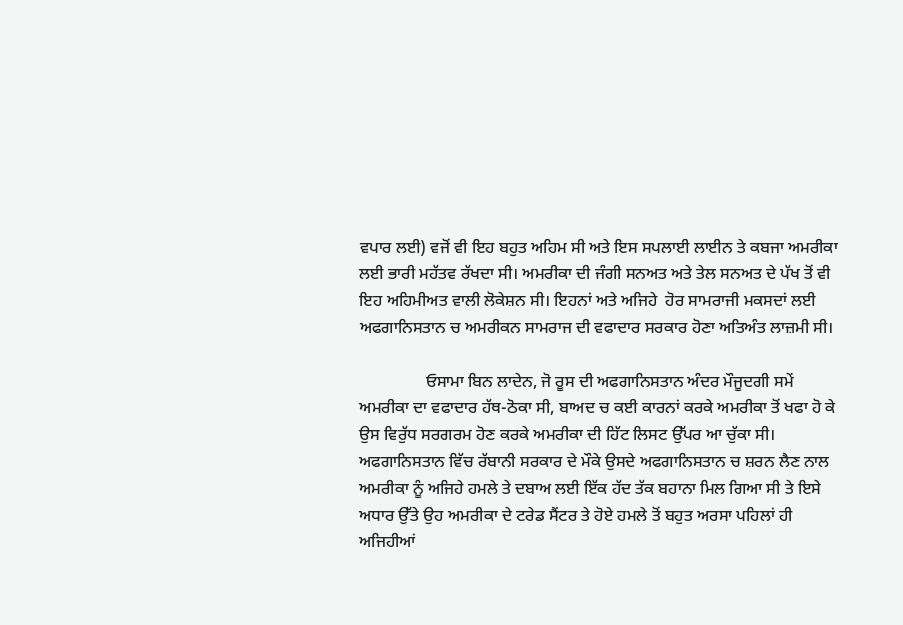ਵਪਾਰ ਲਈ) ਵਜੋਂ ਵੀ ਇਹ ਬਹੁਤ ਅਹਿਮ ਸੀ ਅਤੇ ਇਸ ਸਪਲਾਈ ਲਾਈਨ ਤੇ ਕਬਜਾ ਅਮਰੀਕਾ ਲਈ ਭਾਰੀ ਮਹੱਤਵ ਰੱਖਦਾ ਸੀ। ਅਮਰੀਕਾ ਦੀ ਜੰਗੀ ਸਨਅਤ ਅਤੇ ਤੇਲ ਸਨਅਤ ਦੇ ਪੱਖ ਤੋਂ ਵੀ ਇਹ ਅਹਿਮੀਅਤ ਵਾਲੀ ਲੋਕੇਸ਼ਨ ਸੀ। ਇਹਨਾਂ ਅਤੇ ਅਜਿਹੇ  ਹੋਰ ਸਾਮਰਾਜੀ ਮਕਸਦਾਂ ਲਈ ਅਫਗਾਨਿਸਤਾਨ ਚ ਅਮਰੀਕਨ ਸਾਮਰਾਜ ਦੀ ਵਫਾਦਾਰ ਸਰਕਾਰ ਹੋਣਾ ਅਤਿਅੰਤ ਲਾਜ਼ਮੀ ਸੀ।

                ਓਸਾਮਾ ਬਿਨ ਲਾਦੇਨ, ਜੋ ਰੂਸ ਦੀ ਅਫਗਾਨਿਸਤਾਨ ਅੰਦਰ ਮੌਜੂਦਗੀ ਸਮੇਂ ਅਮਰੀਕਾ ਦਾ ਵਫਾਦਾਰ ਹੱਥ-ਠੋਕਾ ਸੀ, ਬਾਅਦ ਚ ਕਈ ਕਾਰਨਾਂ ਕਰਕੇ ਅਮਰੀਕਾ ਤੋਂ ਖਫਾ ਹੋ ਕੇ ਉਸ ਵਿਰੁੱਧ ਸਰਗਰਮ ਹੋਣ ਕਰਕੇ ਅਮਰੀਕਾ ਦੀ ਹਿੱਟ ਲਿਸਟ ਉੱਪਰ ਆ ਚੁੱਕਾ ਸੀ। ਅਫਗਾਨਿਸਤਾਨ ਵਿੱਚ ਰੱਬਾਨੀ ਸਰਕਾਰ ਦੇ ਮੌਕੇ ਉਸਦੇ ਅਫਗਾਨਿਸਤਾਨ ਚ ਸ਼ਰਨ ਲੈਣ ਨਾਲ ਅਮਰੀਕਾ ਨੂੰ ਅਜਿਹੇ ਹਮਲੇ ਤੇ ਦਬਾਅ ਲਈ ਇੱਕ ਹੱਦ ਤੱਕ ਬਹਾਨਾ ਮਿਲ ਗਿਆ ਸੀ ਤੇ ਇਸੇ ਅਧਾਰ ਉੱਤੇ ਉਹ ਅਮਰੀਕਾ ਦੇ ਟਰੇਡ ਸੈਂਟਰ ਤੇ ਹੋਏ ਹਮਲੇ ਤੋਂ ਬਹੁਤ ਅਰਸਾ ਪਹਿਲਾਂ ਹੀ ਅਜਿਹੀਆਂ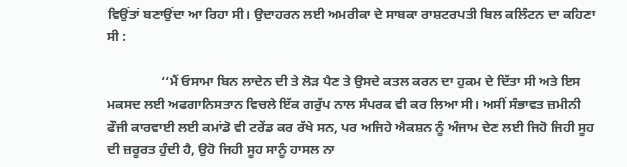ਵਿਉਂਤਾਂ ਬਣਾਉਂਦਾ ਆ ਰਿਹਾ ਸੀ। ਉਦਾਹਰਨ ਲਈ ਅਮਰੀਕਾ ਦੇ ਸਾਬਕਾ ਰਾਸ਼ਟਰਪਤੀ ਬਿਲ ਕਲਿੰਟਨ ਦਾ ਕਹਿਣਾ ਸੀ :

                ‘‘ਮੈਂ ਓਸਾਮਾ ਬਿਨ ਲਾਦੇਨ ਦੀ ਤੇ ਲੋੜ ਪੈਣ ਤੇ ਉਸਦੇ ਕਤਲ ਕਰਨ ਦਾ ਹੁਕਮ ਦੇ ਦਿੱਤਾ ਸੀ ਅਤੇ ਇਸ ਮਕਸਦ ਲਈ ਅਫਗਾਨਿਸਤਾਨ ਵਿਚਲੇ ਇੱਕ ਗਰੁੱਪ ਨਾਲ ਸੰਪਰਕ ਵੀ ਕਰ ਲਿਆ ਸੀ। ਅਸੀਂ ਸੰਭਾਵਤ ਜ਼ਮੀਨੀ ਫੌਜੀ ਕਾਰਵਾਈ ਲਈ ਕਮਾਂਡੋ ਵੀ ਟਰੇਂਡ ਕਰ ਰੱਖੇ ਸਨ, ਪਰ ਅਜਿਹੇ ਐਕਸ਼ਨ ਨੂੰ ਅੰਜਾਮ ਦੇਣ ਲਈ ਜਿਹੋ ਜਿਹੀ ਸੂਹ ਦੀ ਜ਼ਰੂਰਤ ਹੁੰਦੀ ਹੈ, ਉਹੋ ਜਿਹੀ ਸੂਹ ਸਾਨੂੰ ਹਾਸਲ ਨਾ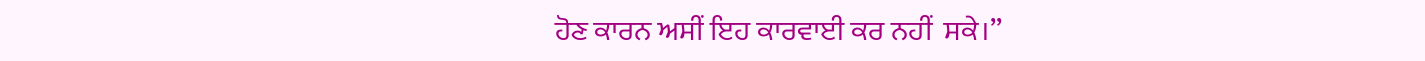ਹੋਣ ਕਾਰਨ ਅਸੀਂ ਇਹ ਕਾਰਵਾਈ ਕਰ ਨਹੀਂ  ਸਕੇ।’’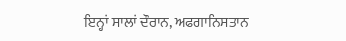ਇਨ੍ਹਾਂ ਸਾਲਾਂ ਦੌਰਾਨ, ਅਫਗਾਨਿਸਤਾਨ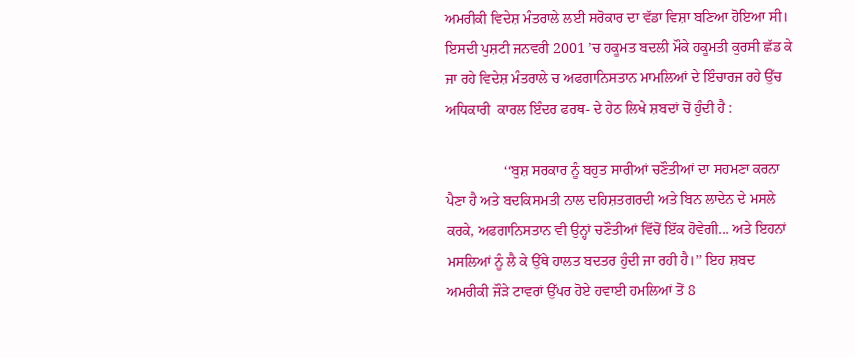ਅਮਰੀਕੀ ਵਿਦੇਸ਼ ਮੰਤਰਾਲੇ ਲਈ ਸਰੋਕਾਰ ਦਾ ਵੱਡਾ ਵਿਸ਼ਾ ਬਣਿਆ ਹੋਇਆ ਸੀ। ਇਸਦੀ ਪੁਸ਼ਟੀ ਜਨਵਰੀ 2001 ’ਚ ਹਕੂਮਤ ਬਦਲੀ ਮੌਕੇ ਹਕੂਮਤੀ ਕੁਰਸੀ ਛੱਡ ਕੇ ਜਾ ਰਹੇ ਵਿਦੇਸ਼ ਮੰਤਰਾਲੇ ਚ ਅਫਗਾਨਿਸਤਾਨ ਮਾਮਲਿਆਂ ਦੇ ਇੰਚਾਰਜ ਰਹੇ ਉੱਚ ਅਧਿਕਾਰੀ  ਕਾਰਲ ਇੰਦਰ ਫਰਥ- ਦੇ ਹੇਠ ਲਿਖੇ ਸ਼ਬਦਾਂ ਚੋਂ ਹੁੰਦੀ ਹੈ :

                ‘‘ਬੁਸ਼ ਸਰਕਾਰ ਨੂੰ ਬਹੁਤ ਸਾਰੀਆਂ ਚਣੌਤੀਆਂ ਦਾ ਸਹਮਣਾ ਕਰਨਾ ਪੈਣਾ ਹੈ ਅਤੇ ਬਦਕਿਸਮਤੀ ਨਾਲ ਦਹਿਸ਼ਤਗਰਦੀ ਅਤੇ ਬਿਨ ਲਾਦੇਨ ਦੇ ਮਸਲੇ ਕਰਕੇ, ਅਫਗਾਨਿਸਤਾਨ ਵੀ ਉਨ੍ਹਾਂ ਚਣੌਤੀਆਂ ਵਿੱਚੋਂ ਇੱਕ ਹੋਵੇਗੀ... ਅਤੇ ਇਹਨਾਂ ਮਸਲਿਆਂ ਨੂੰ ਲੈ ਕੇ ਉੱਥੇ ਹਾਲਤ ਬਦਤਰ ਹੁੰਦੀ ਜਾ ਰਹੀ ਹੈ।’’ ਇਹ ਸ਼ਬਦ ਅਮਰੀਕੀ ਜੌੜੇ ਟਾਵਰਾਂ ਉੱਪਰ ਹੋਏ ਹਵਾਈ ਹਮਲਿਆਂ ਤੋਂ 8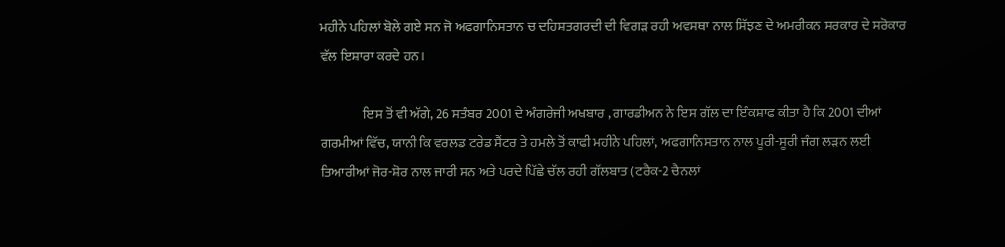ਮਹੀਨੇ ਪਹਿਲਾਂ ਬੋਲੇ ਗਏ ਸਨ ਜੋ ਅਫਗਾਨਿਸਤਾਨ ਚ ਦਹਿਸ਼ਤਗਰਦੀ ਦੀ ਵਿਗੜ ਰਹੀ ਅਵਸਥਾ ਨਾਲ ਸਿੱਝਣ ਦੇ ਅਮਰੀਕਨ ਸਰਕਾਰ ਦੇ ਸਰੋਕਾਰ ਵੱਲ ਇਸ਼ਾਰਾ ਕਰਦੇ ਹਨ।

                ਇਸ ਤੋਂ ਵੀ ਅੱਗੇ, 26 ਸਤੰਬਰ 2001 ਦੇ ਅੰਗਰੇਜੀ ਅਖਬਾਰ , ਗਾਰਡੀਅਨ ਨੇ ਇਸ ਗੱਲ ਦਾ ਇੰਕਸ਼ਾਫ ਕੀਤਾ ਹੈ ਕਿ 2001 ਦੀਆਂ ਗਰਮੀਆਂ ਵਿੱਚ, ਯਾਨੀ ਕਿ ਵਰਲਡ ਟਰੇਡ ਸੈਂਟਰ ਤੇ ਹਮਲੇ ਤੋਂ ਕਾਫੀ ਮਹੀਨੇ ਪਹਿਲਾਂ, ਅਫਗਾਨਿਸਤਾਨ ਨਾਲ ਪੂਰੀ-ਸੂਰੀ ਜੰਗ ਲੜਨ ਲਈ ਤਿਆਰੀਆਂ ਜੋਰ-ਸ਼ੋਰ ਨਾਲ ਜਾਰੀ ਸਨ ਅਤੇ ਪਰਦੇ ਪਿੱਛੇ ਚੱਲ ਰਹੀ ਗੱਲਬਾਤ (ਟਰੈਕ-2 ਚੈਨਲਾਂ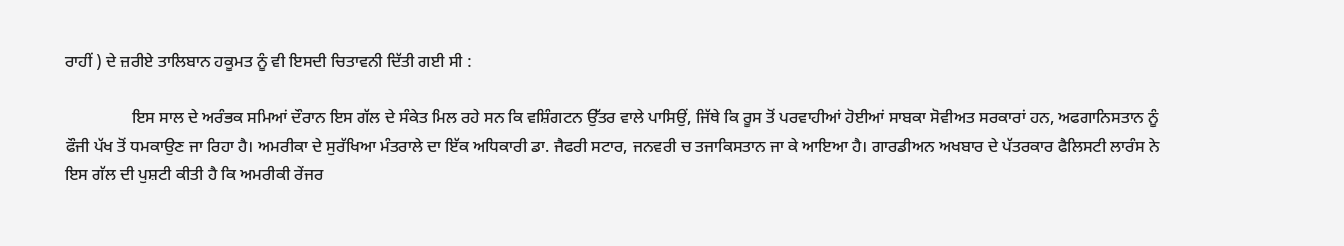ਰਾਹੀਂ ) ਦੇ ਜ਼ਰੀਏ ਤਾਲਿਬਾਨ ਹਕੂਮਤ ਨੂੰ ਵੀ ਇਸਦੀ ਚਿਤਾਵਨੀ ਦਿੱਤੀ ਗਈ ਸੀ :

                ਇਸ ਸਾਲ ਦੇ ਅਰੰਭਕ ਸਮਿਆਂ ਦੌਰਾਨ ਇਸ ਗੱਲ ਦੇ ਸੰਕੇਤ ਮਿਲ ਰਹੇ ਸਨ ਕਿ ਵਸ਼ਿੰਗਟਨ ਉੱਤਰ ਵਾਲੇ ਪਾਸਿਉਂ, ਜਿੱਥੇ ਕਿ ਰੂਸ ਤੋਂ ਪਰਵਾਹੀਆਂ ਹੋਈਆਂ ਸਾਬਕਾ ਸੋਵੀਅਤ ਸਰਕਾਰਾਂ ਹਨ, ਅਫਗਾਨਿਸਤਾਨ ਨੂੰ ਫੌਜੀ ਪੱਖ ਤੋਂ ਧਮਕਾਉਣ ਜਾ ਰਿਹਾ ਹੈ। ਅਮਰੀਕਾ ਦੇ ਸੁਰੱਖਿਆ ਮੰਤਰਾਲੇ ਦਾ ਇੱਕ ਅਧਿਕਾਰੀ ਡਾ. ਜੈਫਰੀ ਸਟਾਰ, ਜਨਵਰੀ ਚ ਤਜਾਕਿਸਤਾਨ ਜਾ ਕੇ ਆਇਆ ਹੈ। ਗਾਰਡੀਅਨ ਅਖਬਾਰ ਦੇ ਪੱਤਰਕਾਰ ਫੈਲਿਸਟੀ ਲਾਰੰਸ ਨੇ ਇਸ ਗੱਲ ਦੀ ਪੁਸ਼ਟੀ ਕੀਤੀ ਹੈ ਕਿ ਅਮਰੀਕੀ ਰੇਂਜਰ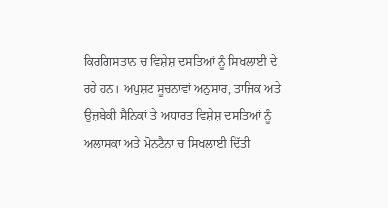ਕਿਰਗਿਸਤਾਨ ਚ ਵਿਸ਼ੇਸ਼ ਦਸਤਿਆਂ ਨੂੰ ਸਿਖਲਾਈ ਦੇ ਰਹੇ ਹਨ। ਅਪੁਸ਼ਟ ਸੂਚਨਾਵਾਂ ਅਨੁਸਾਰ, ਤਾਜਿਕ ਅਤੇ ਉਜ਼ਬੇਕੀ ਸੈਨਿਕਾਂ ਤੇ ਅਧਾਰਤ ਵਿਸ਼ੇਸ਼ ਦਸਤਿਆਂ ਨੂੰ ਅਲਾਸਕਾ ਅਤੇ ਮੋਨਟੈਨਾ ਚ ਸਿਖਲਾਈ ਦਿੱਤੀ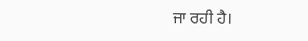ਜਾ ਰਹੀ ਹੈ।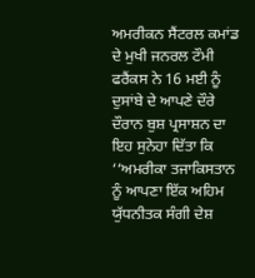ਅਮਰੀਕਨ ਸੈਂਟਰਲ ਕਮਾਂਡ ਦੇ ਮੁਖੀ ਜਨਰਲ ਟੌਮੀ ਫਰੈਂਕਸ ਨੇ 16 ਮਈ ਨੂੰ ਦੁਸਾਂਬੇ ਦੇ ਆਪਣੇ ਦੌਰੇ ਦੌਰਾਨ ਬੁਸ਼ ਪ੍ਰਸਾਸ਼ਨ ਦਾ ਇਹ ਸੁਨੇਹਾ ਦਿੱਤਾ ਕਿ ‘‘ਅਮਰੀਕਾ ਤਜਾਕਿਸਤਾਨ ਨੂੰ ਆਪਣਾ ਇੱਕ ਅਹਿਮ ਯੁੱਧਨੀਤਕ ਸੰਗੀ ਦੇਸ਼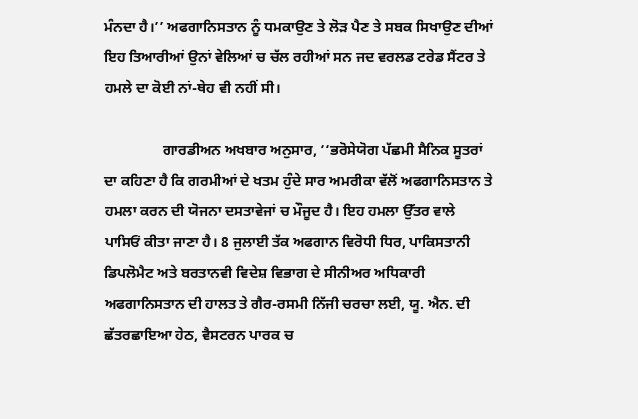ਮੰਨਦਾ ਹੈ।’’ ਅਫਗਾਨਿਸਤਾਨ ਨੂੰ ਧਮਕਾਉਣ ਤੇ ਲੋੜ ਪੈਣ ਤੇ ਸਬਕ ਸਿਖਾਉਣ ਦੀਆਂ ਇਹ ਤਿਆਰੀਆਂ ਉਨਾਂ ਵੇਲਿਆਂ ਚ ਚੱਲ ਰਹੀਆਂ ਸਨ ਜਦ ਵਰਲਡ ਟਰੇਡ ਸੈਂਟਰ ਤੇ ਹਮਲੇ ਦਾ ਕੋਈ ਨਾਂ-ਥੇਹ ਵੀ ਨਹੀਂ ਸੀ।

                ਗਾਰਡੀਅਨ ਅਖਬਾਰ ਅਨੁਸਾਰ, ‘‘ਭਰੋਸੇਯੋਗ ਪੱਛਮੀ ਸੈਨਿਕ ਸੂਤਰਾਂ ਦਾ ਕਹਿਣਾ ਹੈ ਕਿ ਗਰਮੀਆਂ ਦੇ ਖਤਮ ਹੁੰਦੇ ਸਾਰ ਅਮਰੀਕਾ ਵੱਲੋਂ ਅਫਗਾਨਿਸਤਾਨ ਤੇ ਹਮਲਾ ਕਰਨ ਦੀ ਯੋਜਨਾ ਦਸਤਾਵੇਜਾਂ ਚ ਮੌਜੂਦ ਹੈ। ਇਹ ਹਮਲਾ ਉੱਤਰ ਵਾਲੇ ਪਾਸਿਓਂ ਕੀਤਾ ਜਾਣਾ ਹੈ। 8 ਜੁਲਾਈ ਤੱਕ ਅਫਗਾਨ ਵਿਰੋਧੀ ਧਿਰ, ਪਾਕਿਸਤਾਨੀ ਡਿਪਲੋਮੈਟ ਅਤੇ ਬਰਤਾਨਵੀ ਵਿਦੇਸ਼ ਵਿਭਾਗ ਦੇ ਸੀਨੀਅਰ ਅਧਿਕਾਰੀ ਅਫਗਾਨਿਸਤਾਨ ਦੀ ਹਾਲਤ ਤੇ ਗੈਰ-ਰਸਮੀ ਨਿੱਜੀ ਚਰਚਾ ਲਈ, ਯੂ. ਐਨ. ਦੀ ਛੱਤਰਛਾਇਆ ਹੇਠ, ਵੈਸਟਰਨ ਪਾਰਕ ਚ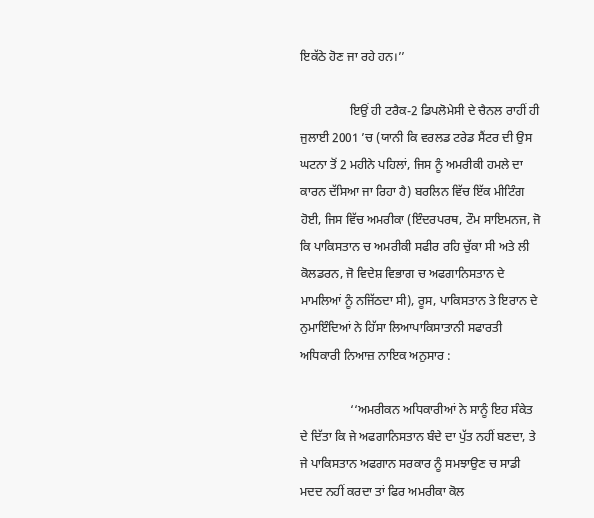ਇਕੱਠੇ ਹੋਣ ਜਾ ਰਹੇ ਹਨ।’’

                ਇਉਂ ਹੀ ਟਰੈਕ-2 ਡਿਪਲੋਮੇਸੀ ਦੇ ਚੈਨਲ ਰਾਹੀਂ ਹੀ ਜੁਲਾਈ 2001 ’ਚ (ਯਾਨੀ ਕਿ ਵਰਲਡ ਟਰੇਡ ਸੈਂਟਰ ਦੀ ਉਸ ਘਟਨਾ ਤੋਂ 2 ਮਹੀਨੇ ਪਹਿਲਾਂ, ਜਿਸ ਨੂੰ ਅਮਰੀਕੀ ਹਮਲੇ ਦਾ ਕਾਰਨ ਦੱਸਿਆ ਜਾ ਰਿਹਾ ਹੈ) ਬਰਲਿਨ ਵਿੱਚ ਇੱਕ ਮੀਟਿੰਗ ਹੋਈ, ਜਿਸ ਵਿੱਚ ਅਮਰੀਕਾ (ਇੰਦਰਪਰਥ, ਟੌਮ ਸਾਇਮਨਜ, ਜੋ ਕਿ ਪਾਕਿਸਤਾਨ ਚ ਅਮਰੀਕੀ ਸਫੀਰ ਰਹਿ ਚੁੱਕਾ ਸੀ ਅਤੇ ਲੀ ਕੋਲਡਰਨ, ਜੋ ਵਿਦੇਸ਼ ਵਿਭਾਗ ਚ ਅਫਗਾਨਿਸਤਾਨ ਦੇ ਮਾਮਲਿਆਂ ਨੂੰ ਨਜਿੱਠਦਾ ਸੀ), ਰੂਸ, ਪਾਕਿਸਤਾਨ ਤੇ ਇਰਾਨ ਦੇ ਨੁਮਾਇੰਦਿਆਂ ਨੇ ਹਿੱਸਾ ਲਿਆਪਾਕਿਸਾਤਾਨੀ ਸਫਾਰਤੀ ਅਧਿਕਾਰੀ ਨਿਆਜ਼ ਨਾਇਕ ਅਨੁਸਾਰ :

                ‘‘ਅਮਰੀਕਨ ਅਧਿਕਾਰੀਆਂ ਨੇ ਸਾਨੂੰ ਇਹ ਸੰਕੇਤ ਦੇ ਦਿੱਤਾ ਕਿ ਜੇ ਅਫਗਾਨਿਸਤਾਨ ਬੰਦੇ ਦਾ ਪੁੱਤ ਨਹੀਂ ਬਣਦਾ, ਤੇ ਜੇ ਪਾਕਿਸਤਾਨ ਅਫਗਾਨ ਸਰਕਾਰ ਨੂੰ ਸਮਝਾਉਣ ਚ ਸਾਡੀ ਮਦਦ ਨਹੀਂ ਕਰਦਾ ਤਾਂ ਫਿਰ ਅਮਰੀਕਾ ਕੋਲ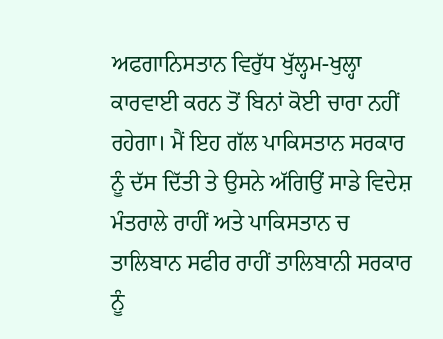ਅਫਗਾਨਿਸਤਾਨ ਵਿਰੁੱਧ ਖੁੱਲ੍ਹਮ-ਖੁਲ੍ਹਾ ਕਾਰਵਾਈ ਕਰਨ ਤੋਂ ਬਿਨਾਂ ਕੋਈ ਚਾਰਾ ਨਹੀਂ ਰਹੇਗਾ। ਮੈਂ ਇਹ ਗੱਲ ਪਾਕਿਸਤਾਨ ਸਰਕਾਰ ਨੂੰ ਦੱਸ ਦਿੱਤੀ ਤੇ ਉਸਨੇ ਅੱਗਿਉਂ ਸਾਡੇ ਵਿਦੇਸ਼ ਮੰਤਰਾਲੇ ਰਾਹੀਂ ਅਤੇ ਪਾਕਿਸਤਾਨ ਚ ਤਾਲਿਬਾਨ ਸਫੀਰ ਰਾਹੀਂ ਤਾਲਿਬਾਨੀ ਸਰਕਾਰ ਨੂੰ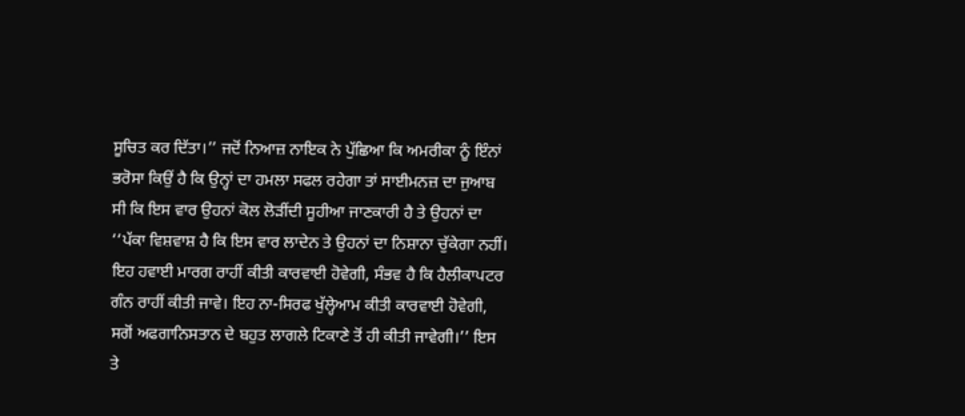ਸੂਚਿਤ ਕਰ ਦਿੱਤਾ।’’ ਜਦੋਂ ਨਿਆਜ਼ ਨਾਇਕ ਨੇ ਪੁੱਛਿਆ ਕਿ ਅਮਰੀਕਾ ਨੂੰ ਇੰਨਾਂ ਭਰੋਸਾ ਕਿਉਂ ਹੈ ਕਿ ਉਨ੍ਹਾਂ ਦਾ ਹਮਲਾ ਸਫਲ ਰਹੇਗਾ ਤਾਂ ਸਾਈਮਨਜ਼ ਦਾ ਜੁਆਬ ਸੀ ਕਿ ਇਸ ਵਾਰ ਉਹਨਾਂ ਕੋਲ ਲੋੜੀਂਦੀ ਸੂਹੀਆ ਜਾਣਕਾਰੀ ਹੈ ਤੇ ਉਹਨਾਂ ਦਾ ‘‘ਪੱਕਾ ਵਿਸ਼ਵਾਸ਼ ਹੈ ਕਿ ਇਸ ਵਾਰ ਲਾਦੇਨ ਤੇ ਉਹਨਾਂ ਦਾ ਨਿਸ਼ਾਨਾ ਚੁੱਕੇਗਾ ਨਹੀਂ। ਇਹ ਹਵਾਈ ਮਾਰਗ ਰਾਹੀਂ ਕੀਤੀ ਕਾਰਵਾਈ ਹੋਵੇਗੀ, ਸੰਭਵ ਹੈ ਕਿ ਹੈਲੀਕਾਪਟਰ ਗੰਨ ਰਾਹੀਂ ਕੀਤੀ ਜਾਵੇ। ਇਹ ਨਾ-ਸਿਰਫ ਖੁੱਲ੍ਹੇਆਮ ਕੀਤੀ ਕਾਰਵਾਈ ਹੋਵੇਗੀ, ਸਗੋਂ ਅਫਗਾਨਿਸਤਾਨ ਦੇ ਬਹੁਤ ਲਾਗਲੇ ਟਿਕਾਣੇ ਤੋਂ ਹੀ ਕੀਤੀ ਜਾਵੇਗੀ।’’ ਇਸ ਤੇ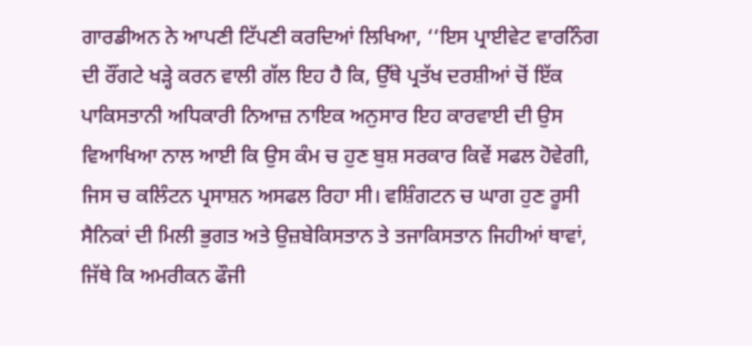ਗਾਰਡੀਅਨ ਨੇ ਆਪਣੀ ਟਿੱਪਣੀ ਕਰਦਿਆਂ ਲਿਖਿਆ, ‘‘ਇਸ ਪ੍ਰਾਈਵੇਟ ਵਾਰਨਿੰਗ ਦੀ ਰੌਂਗਟੇ ਖੜ੍ਹੇ ਕਰਨ ਵਾਲੀ ਗੱਲ ਇਹ ਹੈ ਕਿ, ਉੱਥੇ ਪ੍ਰਤੱਖ ਦਰਸ਼ੀਆਂ ਚੋਂ ਇੱਕ ਪਾਕਿਸਤਾਨੀ ਅਧਿਕਾਰੀ ਨਿਆਜ਼ ਨਾਇਕ ਅਨੁਸਾਰ ਇਹ ਕਾਰਵਾਈ ਦੀ ਉਸ ਵਿਆਖਿਆ ਨਾਲ ਆਈ ਕਿ ਉਸ ਕੰਮ ਚ ਹੁਣ ਬੁਸ਼ ਸਰਕਾਰ ਕਿਵੇਂ ਸਫਲ ਹੋਵੇਗੀ, ਜਿਸ ਚ ਕਲਿੰਟਨ ਪ੍ਰਸਾਸ਼ਨ ਅਸਫਲ ਰਿਹਾ ਸੀ। ਵਸ਼ਿੰਗਟਨ ਚ ਘਾਗ ਹੁਣ ਰੂਸੀ ਸੈਨਿਕਾਂ ਦੀ ਮਿਲੀ ਭੁਗਤ ਅਤੇ ਉਜ਼ਬੇਕਿਸਤਾਨ ਤੇ ਤਜਾਕਿਸਤਾਨ ਜਿਹੀਆਂ ਥਾਵਾਂ, ਜਿੱਥੇ ਕਿ ਅਮਰੀਕਨ ਫੌਜੀ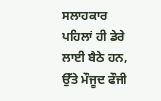ਸਲਾਹਕਾਰ ਪਹਿਲਾਂ ਹੀ ਡੇਰੇ ਲਾਈ ਬੈਠੇ ਹਨ, ਉੱਤੇ ਮੌਜੂਦ ਫੌਜੀ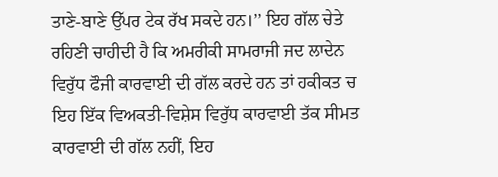ਤਾਣੇ-ਬਾਣੇ ਉੱਪਰ ਟੇਕ ਰੱਖ ਸਕਦੇ ਹਨ।’’ ਇਹ ਗੱਲ ਚੇਤੇ ਰਹਿਣੀ ਚਾਹੀਦੀ ਹੈ ਕਿ ਅਮਰੀਕੀ ਸਾਮਰਾਜੀ ਜਦ ਲਾਦੇਨ ਵਿਰੁੱਧ ਫੌਜੀ ਕਾਰਵਾਈ ਦੀ ਗੱਲ ਕਰਦੇ ਹਨ ਤਾਂ ਹਕੀਕਤ ਚ ਇਹ ਇੱਕ ਵਿਅਕਤੀ-ਵਿਸ਼ੇਸ ਵਿਰੁੱਧ ਕਾਰਵਾਈ ਤੱਕ ਸੀਮਤ ਕਾਰਵਾਈ ਦੀ ਗੱਲ ਨਹੀਂ, ਇਹ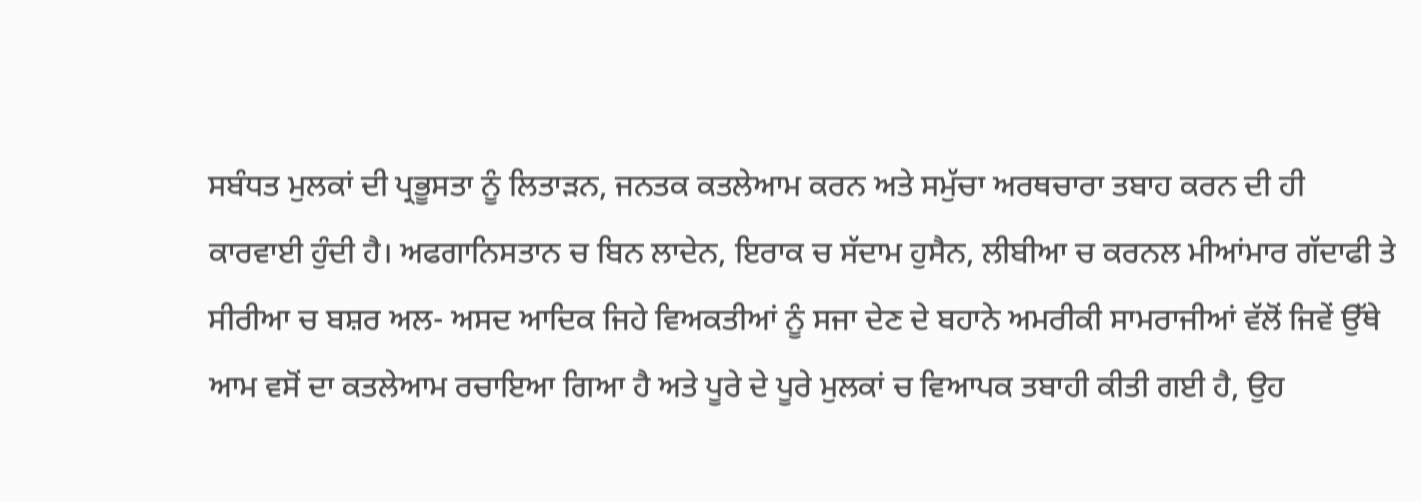ਸਬੰਧਤ ਮੁਲਕਾਂ ਦੀ ਪ੍ਰਭੂਸਤਾ ਨੂੰ ਲਿਤਾੜਨ, ਜਨਤਕ ਕਤਲੇਆਮ ਕਰਨ ਅਤੇ ਸਮੁੱਚਾ ਅਰਥਚਾਰਾ ਤਬਾਹ ਕਰਨ ਦੀ ਹੀ ਕਾਰਵਾਈ ਹੁੰਦੀ ਹੈ। ਅਫਗਾਨਿਸਤਾਨ ਚ ਬਿਨ ਲਾਦੇਨ, ਇਰਾਕ ਚ ਸੱਦਾਮ ਹੁਸੈਨ, ਲੀਬੀਆ ਚ ਕਰਨਲ ਮੀਆਂਮਾਰ ਗੱਦਾਫੀ ਤੇ ਸੀਰੀਆ ਚ ਬਸ਼ਰ ਅਲ- ਅਸਦ ਆਦਿਕ ਜਿਹੇ ਵਿਅਕਤੀਆਂ ਨੂੰ ਸਜਾ ਦੇਣ ਦੇ ਬਹਾਨੇ ਅਮਰੀਕੀ ਸਾਮਰਾਜੀਆਂ ਵੱਲੋਂ ਜਿਵੇਂ ਉੱਥੇ ਆਮ ਵਸੋਂ ਦਾ ਕਤਲੇਆਮ ਰਚਾਇਆ ਗਿਆ ਹੈ ਅਤੇ ਪੂਰੇ ਦੇ ਪੂਰੇ ਮੁਲਕਾਂ ਚ ਵਿਆਪਕ ਤਬਾਹੀ ਕੀਤੀ ਗਈ ਹੈ, ਉਹ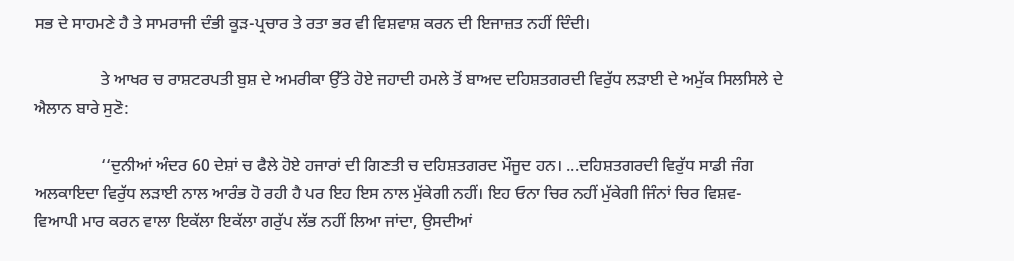ਸਭ ਦੇ ਸਾਹਮਣੇ ਹੈ ਤੇ ਸਾਮਰਾਜੀ ਦੰਭੀ ਕੂੜ-ਪ੍ਰਚਾਰ ਤੇ ਰਤਾ ਭਰ ਵੀ ਵਿਸ਼ਵਾਸ਼ ਕਰਨ ਦੀ ਇਜਾਜ਼ਤ ਨਹੀਂ ਦਿੰਦੀ।

                ਤੇ ਆਖਰ ਚ ਰਾਸ਼ਟਰਪਤੀ ਬੁਸ਼ ਦੇ ਅਮਰੀਕਾ ਉੱਤੇ ਹੋਏ ਜਹਾਦੀ ਹਮਲੇ ਤੋਂ ਬਾਅਦ ਦਹਿਸ਼ਤਗਰਦੀ ਵਿਰੁੱਧ ਲੜਾਈ ਦੇ ਅਮੁੱਕ ਸਿਲਸਿਲੇ ਦੇ ਐਲਾਨ ਬਾਰੇ ਸੁਣੋ:

                ‘‘ਦੁਨੀਆਂ ਅੰਦਰ 60 ਦੇਸ਼ਾਂ ਚ ਫੈਲੇ ਹੋਏ ਹਜਾਰਾਂ ਦੀ ਗਿਣਤੀ ਚ ਦਹਿਸ਼ਤਗਰਦ ਮੌਜੂਦ ਹਨ। ...ਦਹਿਸ਼ਤਗਰਦੀ ਵਿਰੁੱਧ ਸਾਡੀ ਜੰਗ ਅਲਕਾਇਦਾ ਵਿਰੁੱਧ ਲੜਾਈ ਨਾਲ ਆਰੰਭ ਹੋ ਰਹੀ ਹੈ ਪਰ ਇਹ ਇਸ ਨਾਲ ਮੁੱਕੇਗੀ ਨਹੀਂ। ਇਹ ਓਨਾ ਚਿਰ ਨਹੀਂ ਮੁੱਕੇਗੀ ਜਿੰਨਾਂ ਚਿਰ ਵਿਸ਼ਵ-ਵਿਆਪੀ ਮਾਰ ਕਰਨ ਵਾਲਾ ਇਕੱਲਾ ਇਕੱਲਾ ਗਰੁੱਪ ਲੱਭ ਨਹੀਂ ਲਿਆ ਜਾਂਦਾ, ਉਸਦੀਆਂ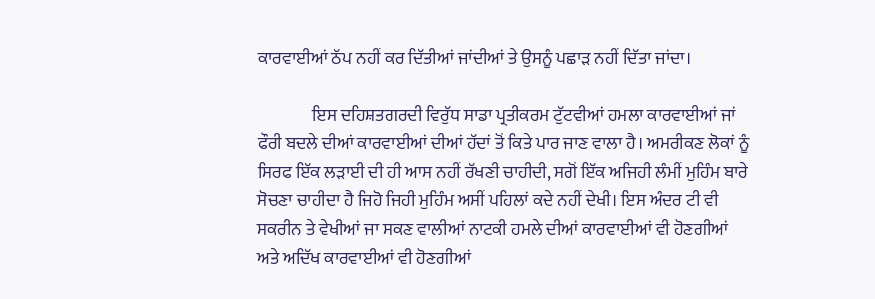ਕਾਰਵਾਈਆਂ ਠੱਪ ਨਹੀਂ ਕਰ ਦਿੱਤੀਆਂ ਜਾਂਦੀਆਂ ਤੇ ਉਸਨੂੰ ਪਛਾੜ ਨਹੀਂ ਦਿੱਤਾ ਜਾਂਦਾ।

                ਇਸ ਦਹਿਸ਼ਤਗਰਦੀ ਵਿਰੁੱਧ ਸਾਡਾ ਪ੍ਰਤੀਕਰਮ ਟੁੱਟਵੀਆਂ ਹਮਲਾ ਕਾਰਵਾਈਆਂ ਜਾਂ ਫੌਰੀ ਬਦਲੇ ਦੀਆਂ ਕਾਰਵਾਈਆਂ ਦੀਆਂ ਹੱਦਾਂ ਤੋਂ ਕਿਤੇ ਪਾਰ ਜਾਣ ਵਾਲਾ ਹੈ। ਅਮਰੀਕਣ ਲੋਕਾਂ ਨੂੰ ਸਿਰਫ ਇੱਕ ਲੜਾਈ ਦੀ ਹੀ ਆਸ ਨਹੀਂ ਰੱਖਣੀ ਚਾਹੀਦੀ, ਸਗੋਂ ਇੱਕ ਅਜਿਹੀ ਲੰਮੀਂ ਮੁਹਿੰਮ ਬਾਰੇ ਸੋਚਣਾ ਚਾਹੀਦਾ ਹੈ ਜਿਹੋ ਜਿਹੀ ਮੁਹਿੰਮ ਅਸੀਂ ਪਹਿਲਾਂ ਕਦੇ ਨਹੀਂ ਦੇਖੀ। ਇਸ ਅੰਦਰ ਟੀ ਵੀ ਸਕਰੀਨ ਤੇ ਵੇਖੀਆਂ ਜਾ ਸਕਣ ਵਾਲੀਆਂ ਨਾਟਕੀ ਹਮਲੇ ਦੀਆਂ ਕਾਰਵਾਈਆਂ ਵੀ ਹੋਣਗੀਆਂ ਅਤੇ ਅਦਿੱਖ ਕਾਰਵਾਈਆਂ ਵੀ ਹੋਣਗੀਆਂ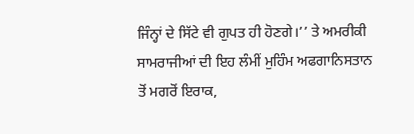ਜਿੰਨ੍ਹਾਂ ਦੇ ਸਿੱਟੇ ਵੀ ਗੁਪਤ ਹੀ ਹੋਣਗੇ।’’ ਤੇ ਅਮਰੀਕੀ ਸਾਮਰਾਜੀਆਂ ਦੀ ਇਹ ਲੰਮੀਂ ਮੁਹਿੰਮ ਅਫਗਾਨਿਸਤਾਨ ਤੋਂ ਮਗਰੋਂ ਇਰਾਕ,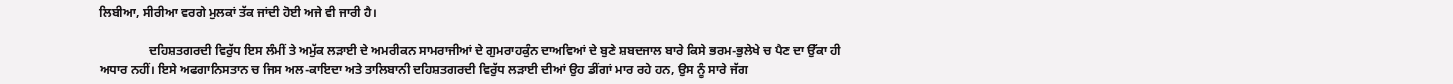ਲਿਬੀਆ, ਸੀਰੀਆ ਵਰਗੇ ਮੁਲਕਾਂ ਤੱਕ ਜਾਂਦੀ ਹੋਈ ਅਜੇ ਵੀ ਜਾਰੀ ਹੈ।

                ਦਹਿਸ਼ਤਗਰਦੀ ਵਿਰੁੱਧ ਇਸ ਲੰਮੀਂ ਤੇ ਅਮੁੱਕ ਲੜਾਈ ਦੇ ਅਮਰੀਕਨ ਸਾਮਰਾਜੀਆਂ ਦੇ ਗੁਮਰਾਹਕੁੰਨ ਦਾਅਵਿਆਂ ਦੇ ਬੁਣੇ ਸ਼ਬਦਜਾਲ ਬਾਰੇ ਕਿਸੇ ਭਰਮ-ਭੁਲੇਖੇ ਚ ਪੈਣ ਦਾ ਉੱਕਾ ਹੀ ਅਧਾਰ ਨਹੀਂ। ਇਸੇ ਅਫਗਾਨਿਸਤਾਨ ਚ ਜਿਸ ਅਲ-ਕਾਇਦਾ ਅਤੇ ਤਾਲਿਬਾਨੀ ਦਹਿਸ਼ਤਗਰਦੀ ਵਿਰੁੱਧ ਲੜਾਈ ਦੀਆਂ ਉਹ ਡੀਂਗਾਂ ਮਾਰ ਰਹੇ ਹਨ, ਉਸ ਨੂੰ ਸਾਰੇ ਜੱਗ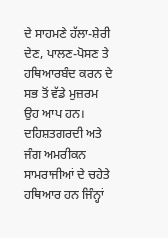ਦੇ ਸਾਹਮਣੇ ਹੱਲਾ-ਸ਼ੇਰੀ ਦੇਣ, ਪਾਲਣ-ਪੋਸਣ ਤੇ ਹਥਿਆਰਬੰਦ ਕਰਨ ਦੇ ਸਭ ਤੋਂ ਵੱਡੇ ਮੁਜ਼ਰਮ ਉਹ ਆਪ ਹਨ। ਦਹਿਸ਼ਤਗਰਦੀ ਅਤੇ ਜੰਗ ਅਮਰੀਕਨ ਸਾਮਰਾਜੀਆਂ ਦੇ ਚਹੇਤੇ ਹਥਿਆਰ ਹਨ ਜਿੰਨ੍ਹਾਂ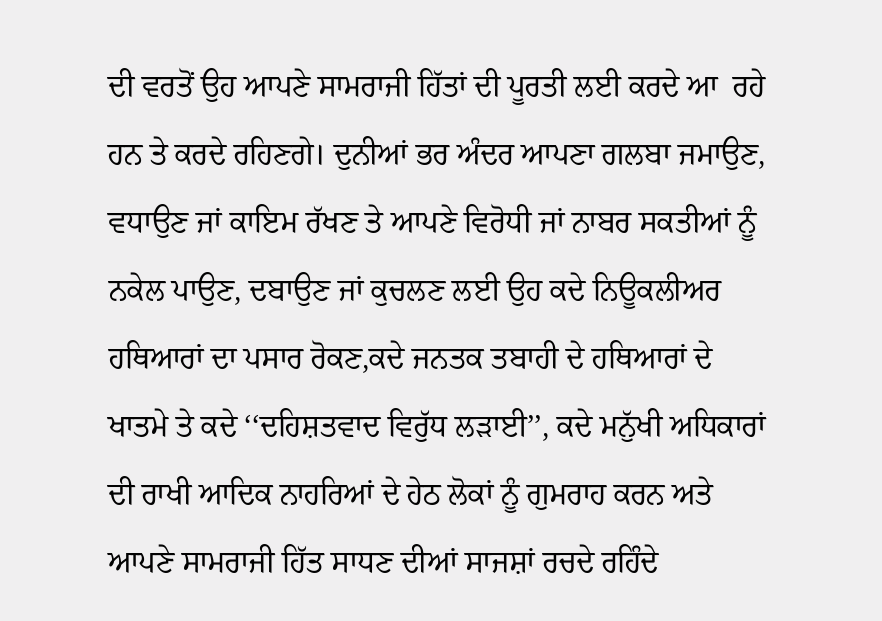ਦੀ ਵਰਤੋਂ ਉਹ ਆਪਣੇ ਸਾਮਰਾਜੀ ਹਿੱਤਾਂ ਦੀ ਪੂਰਤੀ ਲਈ ਕਰਦੇ ਆ  ਰਹੇ ਹਨ ਤੇ ਕਰਦੇ ਰਹਿਣਗੇ। ਦੁਨੀਆਂ ਭਰ ਅੰਦਰ ਆਪਣਾ ਗਲਬਾ ਜਮਾਉਣ, ਵਧਾਉਣ ਜਾਂ ਕਾਇਮ ਰੱਖਣ ਤੇ ਆਪਣੇ ਵਿਰੋਧੀ ਜਾਂ ਨਾਬਰ ਸਕਤੀਆਂ ਨੂੰ ਨਕੇਲ ਪਾਉਣ, ਦਬਾਉਣ ਜਾਂ ਕੁਚਲਣ ਲਈ ਉਹ ਕਦੇ ਨਿਊਕਲੀਅਰ ਹਥਿਆਰਾਂ ਦਾ ਪਸਾਰ ਰੋਕਣ,ਕਦੇ ਜਨਤਕ ਤਬਾਹੀ ਦੇ ਹਥਿਆਰਾਂ ਦੇ ਖਾਤਮੇ ਤੇ ਕਦੇ ‘‘ਦਹਿਸ਼ਤਵਾਦ ਵਿਰੁੱਧ ਲੜਾਈ’’, ਕਦੇ ਮਨੁੱਖੀ ਅਧਿਕਾਰਾਂ ਦੀ ਰਾਖੀ ਆਦਿਕ ਨਾਹਰਿਆਂ ਦੇ ਹੇਠ ਲੋਕਾਂ ਨੂੰ ਗੁਮਰਾਹ ਕਰਨ ਅਤੇ ਆਪਣੇ ਸਾਮਰਾਜੀ ਹਿੱਤ ਸਾਧਣ ਦੀਆਂ ਸਾਜਸ਼ਾਂ ਰਚਦੇ ਰਹਿੰਦੇ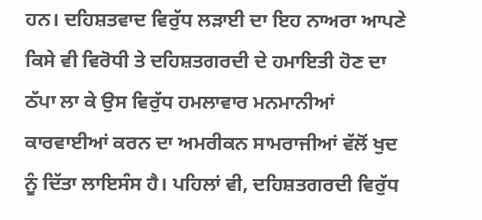ਹਨ। ਦਹਿਸ਼ਤਵਾਦ ਵਿਰੁੱਧ ਲੜਾਈ ਦਾ ਇਹ ਨਾਅਰਾ ਆਪਣੇ ਕਿਸੇ ਵੀ ਵਿਰੋਧੀ ਤੇ ਦਹਿਸ਼ਤਗਰਦੀ ਦੇ ਹਮਾਇਤੀ ਹੋਣ ਦਾ ਠੱਪਾ ਲਾ ਕੇ ਉਸ ਵਿਰੁੱਧ ਹਮਲਾਵਾਰ ਮਨਮਾਨੀਆਂ ਕਾਰਵਾਈਆਂ ਕਰਨ ਦਾ ਅਮਰੀਕਨ ਸਾਮਰਾਜੀਆਂ ਵੱਲੋਂ ਖੁਦ ਨੂੰ ਦਿੱਤਾ ਲਾਇਸੰਸ ਹੈ। ਪਹਿਲਾਂ ਵੀ, ਦਹਿਸ਼ਤਗਰਦੀ ਵਿਰੁੱਧ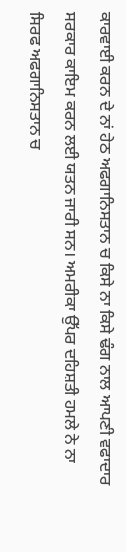ਕਾਰਵਾਈ ਕਰਨ ਦੇ ਨਾਂ ਹੇਠ ਅਫਗਾਨਿਸਤਾਨ ਚ ਕਿਸੇ ਨਾ ਕਿਸੇ ਢੰਗ ਨਾਲ ਆਪਣੀ ਵਫਾਦਾਰ ਸਰਕਾਰ ਕਾਇਮ ਕਰਨ ਲਈ ਯਤਨ ਜਾਰੀ ਸਨ। ਅਮਰੀਕਾ ਉੱਪਰ ਦਹਿਸ਼ਤੀ ਹਮਲੇ ਨੇ ਨਾ ਸਿਰਫ ਅਫਗਾਨਿਸਤਾਨ ਚ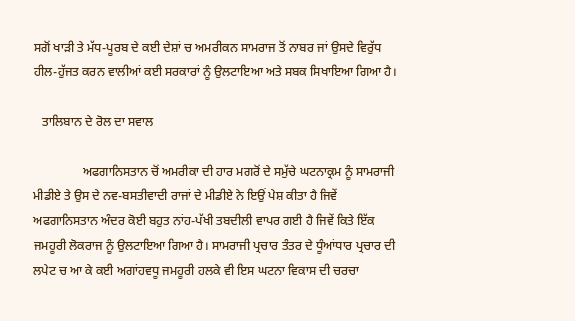ਸਗੋਂ ਖਾੜੀ ਤੇ ਮੱਧ-ਪੂਰਬ ਦੇ ਕਈ ਦੇਸ਼ਾਂ ਚ ਅਮਰੀਕਨ ਸਾਮਰਾਜ ਤੋਂ ਨਾਬਰ ਜਾਂ ਉਸਦੇ ਵਿਰੁੱਧ ਹੀਲ-ਹੁੱਜਤ ਕਰਨ ਵਾਲੀਆਂ ਕਈ ਸਰਕਾਰਾਂ ਨੂੰ ਉਲਟਾਇਆ ਅਤੇ ਸਬਕ ਸਿਖਾਇਆ ਗਿਆ ਹੈ।

   ਤਾਲਿਬਾਨ ਦੇ ਰੋਲ ਦਾ ਸਵਾਲ

                ਅਫਗਾਨਿਸਤਾਨ ਚੋਂ ਅਮਰੀਕਾ ਦੀ ਹਾਰ ਮਗਰੋਂ ਦੇ ਸਮੁੱਚੇ ਘਟਨਾਕ੍ਰਮ ਨੂੰ ਸਾਮਰਾਜੀ ਮੀਡੀਏ ਤੇ ਉਸ ਦੇ ਨਵ-ਬਸਤੀਵਾਦੀ ਰਾਜਾਂ ਦੇ ਮੀਡੀਏ ਨੇ ਇਉਂ ਪੇਸ਼ ਕੀਤਾ ਹੈ ਜਿਵੇਂ ਅਫਗਾਨਿਸਤਾਨ ਅੰਦਰ ਕੋਈ ਬਹੁਤ ਨਾਂਹ-ਪੱਖੀ ਤਬਦੀਲੀ ਵਾਪਰ ਗਈ ਹੈ ਜਿਵੇਂ ਕਿਤੇ ਇੱਕ ਜਮਹੂਰੀ ਲੋਕਰਾਜ ਨੂੰ ਉਲਟਾਇਆ ਗਿਆ ਹੈ। ਸਾਮਰਾਜੀ ਪ੍ਰਚਾਰ ਤੰਤਰ ਦੇ ਧੂੰਆਂਧਾਰ ਪ੍ਰਚਾਰ ਦੀ ਲਪੇਟ ਚ ਆ ਕੇ ਕਈ ਅਗਾਂਹਵਧੂ ਜਮਹੂਰੀ ਹਲਕੇ ਵੀ ਇਸ ਘਟਨਾ ਵਿਕਾਸ ਦੀ ਚਰਚਾ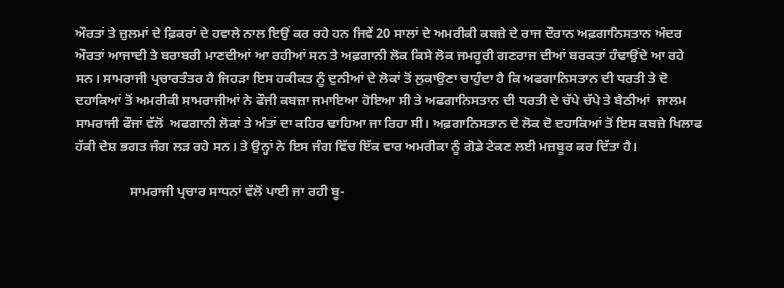ਔਰਤਾਂ ਤੇ ਜ਼ੁਲਮਾਂ ਦੇ ਫ਼ਿਕਰਾਂ ਦੇ ਹਵਾਲੇ ਨਾਲ ਇਉਂ ਕਰ ਰਹੇ ਹਨ ਜਿਵੇਂ 20 ਸਾਲਾਂ ਦੇ ਅਮਰੀਕੀ ਕਬਜ਼ੇ ਦੇ ਰਾਜ ਦੌਰਾਨ ਅਫ਼ਗਾਨਿਸਤਾਨ ਅੰਦਰ ਔਰਤਾਂ ਆਜਾਦੀ ਤੇ ਬਰਾਬਰੀ ਮਾਣਦੀਆਂ ਆ ਰਹੀਆਂ ਸਨ ਤੇ ਅਫ਼ਗਾਨੀ ਲੋਕ ਕਿਸੇ ਲੋਕ ਜਮਹੂਰੀ ਗਣਰਾਜ ਦੀਆਂ ਬਰਕਤਾਂ ਹੰਢਾਉਂਦੇ ਆ ਰਹੇ ਸਨ। ਸਾਮਰਾਜੀ ਪ੍ਰਚਾਰਤੰਤਰ ਹੈ ਜਿਹੜਾ ਇਸ ਹਕੀਕਤ ਨੂੰ ਦੁਨੀਆਂ ਦੇ ਲੋਕਾਂ ਤੋਂ ਲੁਕਾਉਣਾ ਚਾਹੁੰਦਾ ਹੈ ਕਿ ਅਫਗਾਨਿਸਤਾਨ ਦੀ ਧਰਤੀ ਤੇ ਦੋ ਦਹਾਕਿਆਂ ਤੋਂ ਅਮਰੀਕੀ ਸਾਮਰਾਜੀਆਂ ਨੇ ਫੌਜੀ ਕਬਜ਼ਾ ਜਮਾਇਆ ਹੋਇਆ ਸੀ ਤੇ ਅਫਗਾਨਿਸਤਾਨ ਦੀ ਧਰਤੀ ਦੇ ਚੱਪੇ ਚੱਪੇ ਤੇ ਬੈਠੀਆਂ  ਜਾਲਮ ਸਾਮਰਾਜੀ ਫੌਜਾਂ ਵੱਲੋਂ  ਅਫਗਾਨੀ ਲੋਕਾਂ ਤੇ ਅੰਤਾਂ ਦਾ ਕਹਿਰ ਢਾਹਿਆ ਜਾ ਰਿਹਾ ਸੀ। ਅਫ਼ਗਾਨਿਸਤਾਨ ਦੇ ਲੋਕ ਦੋ ਦਹਾਕਿਆਂ ਤੋਂ ਇਸ ਕਬਜ਼ੇ ਖਿਲਾਫ ਹੱਕੀ ਦੇਸ਼ ਭਗਤ ਜੰਗ ਲੜ ਰਹੇ ਸਨ। ਤੇ ਉਨ੍ਹਾਂ ਨੇ ਇਸ ਜੰਗ ਵਿੱਚ ਇੱਕ ਵਾਰ ਅਮਰੀਕਾ ਨੂੰ ਗੋਡੇ ਟੇਕਣ ਲਈ ਮਜ਼ਬੂਰ ਕਰ ਦਿੱਤਾ ਹੈ।

                ਸਾਮਰਾਜੀ ਪ੍ਰਚਾਰ ਸਾਧਨਾਂ ਵੱਲੋਂ ਪਾਈ ਜਾ ਰਹੀ ਬੂ-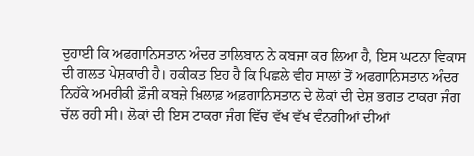ਦੁਹਾਈ ਕਿ ਅਫਗਾਨਿਸਤਾਨ ਅੰਦਰ ਤਾਲਿਬਾਨ ਨੇ ਕਬਜਾ ਕਰ ਲਿਆ ਹੈ, ਇਸ ਘਟਨਾ ਵਿਕਾਸ ਦੀ ਗਲਤ ਪੇਸ਼ਕਾਰੀ ਹੈ। ਹਕੀਕਤ ਇਹ ਹੈ ਕਿ ਪਿਛਲੇ ਵੀਹ ਸਾਲਾਂ ਤੋਂ ਅਫਗਾਨਿਸਤਾਨ ਅੰਦਰ ਨਿਹੱਕੇ ਅਮਰੀਕੀ ਫ਼ੌਜੀ ਕਬਜ਼ੇ ਖ਼ਿਲਾਫ਼ ਅਫ਼ਗਾਨਿਸਤਾਨ ਦੇ ਲੋਕਾਂ ਦੀ ਦੇਸ਼ ਭਗਤ ਟਾਕਰਾ ਜੰਗ ਚੱਲ ਰਹੀ ਸੀ। ਲੋਕਾਂ ਦੀ ਇਸ ਟਾਕਰਾ ਜੰਗ ਵਿੱਚ ਵੱਖ ਵੱਖ ਵੰਨਗੀਆਂ ਦੀਆਂ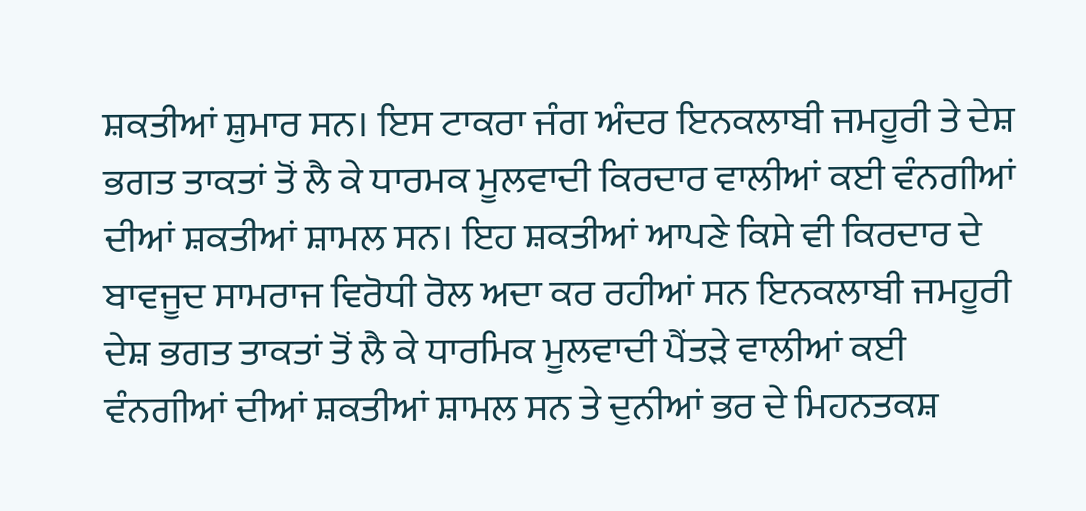ਸ਼ਕਤੀਆਂ ਸ਼ੁਮਾਰ ਸਨ। ਇਸ ਟਾਕਰਾ ਜੰਗ ਅੰਦਰ ਇਨਕਲਾਬੀ ਜਮਹੂਰੀ ਤੇ ਦੇਸ਼ ਭਗਤ ਤਾਕਤਾਂ ਤੋਂ ਲੈ ਕੇ ਧਾਰਮਕ ਮੂਲਵਾਦੀ ਕਿਰਦਾਰ ਵਾਲੀਆਂ ਕਈ ਵੰਨਗੀਆਂ ਦੀਆਂ ਸ਼ਕਤੀਆਂ ਸ਼ਾਮਲ ਸਨ। ਇਹ ਸ਼ਕਤੀਆਂ ਆਪਣੇ ਕਿਸੇ ਵੀ ਕਿਰਦਾਰ ਦੇ ਬਾਵਜੂਦ ਸਾਮਰਾਜ ਵਿਰੋਧੀ ਰੋਲ ਅਦਾ ਕਰ ਰਹੀਆਂ ਸਨ ਇਨਕਲਾਬੀ ਜਮਹੂਰੀ ਦੇਸ਼ ਭਗਤ ਤਾਕਤਾਂ ਤੋਂ ਲੈ ਕੇ ਧਾਰਮਿਕ ਮੂਲਵਾਦੀ ਪੈਂਤੜੇ ਵਾਲੀਆਂ ਕਈ ਵੰਨਗੀਆਂ ਦੀਆਂ ਸ਼ਕਤੀਆਂ ਸ਼ਾਮਲ ਸਨ ਤੇ ਦੁਨੀਆਂ ਭਰ ਦੇ ਮਿਹਨਤਕਸ਼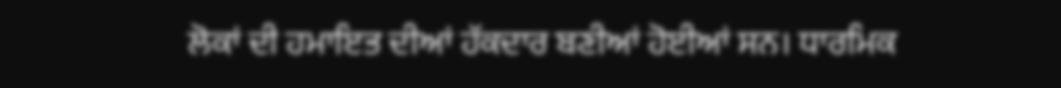ਲੋਕਾਂ ਦੀ ਹਮਾਇਤ ਦੀਆਂ ਹੱਕਦਾਰ ਬਣੀਆਂ ਹੋਈਆਂ ਸਨ। ਧਾਰਮਿਕ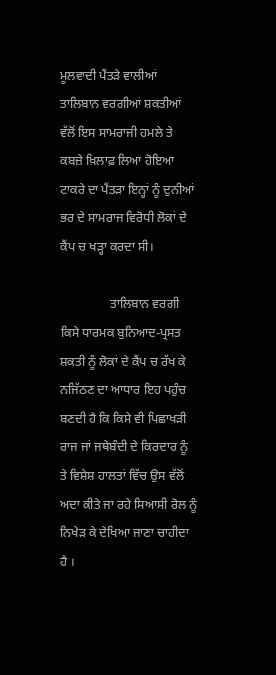ਮੂਲਵਾਦੀ ਪੈਂਤੜੇ ਵਾਲੀਆਂ ਤਾਲਿਬਾਨ ਵਰਗੀਆਂ ਸ਼ਕਤੀਆਂ ਵੱਲੋਂ ਇਸ ਸਾਮਰਾਜੀ ਹਮਲੇ ਤੇ ਕਬਜ਼ੇ ਖ਼ਿਲਾਫ਼ ਲਿਆ ਹੋਇਆ ਟਾਕਰੇ ਦਾ ਪੈਂਤੜਾ ਇਨ੍ਹਾਂ ਨੂੰ ਦੁਨੀਆਂ ਭਰ ਦੇ ਸਾਮਰਾਜ ਵਿਰੋਧੀ ਲੋਕਾਂ ਦੇ ਕੈਂਪ ਚ ਖੜ੍ਹਾ ਕਰਦਾ ਸੀ।

                ਤਾਲਿਬਾਨ ਵਰਗੀ ਕਿਸੇ ਧਾਰਮਕ ਬੁਨਿਆਦ-ਪ੍ਰਸਤ ਸ਼ਕਤੀ ਨੂੰ ਲੋਕਾਂ ਦੇ ਕੈਂਪ ਚ ਰੱਖ ਕੇ ਨਜਿੱਠਣ ਦਾ ਆਧਾਰ ਇਹ ਪਹੁੰਚ ਬਣਦੀ ਹੈ ਕਿ ਕਿਸੇ ਵੀ ਪਿਛਾਖੜੀ ਰਾਜ ਜਾਂ ਜਥੇਬੰਦੀ ਦੇ ਕਿਰਦਾਰ ਨੂੰ ਤੇ ਵਿਸ਼ੇਸ਼ ਹਾਲਤਾਂ ਵਿੱਚ ਉਸ ਵੱਲੋਂ ਅਦਾ ਕੀਤੇ ਜਾ ਰਹੇ ਸਿਆਸੀ ਰੋਲ ਨੂੰ ਨਿਖੇੜ ਕੇ ਦੇਖਿਆ ਜਾਣਾ ਚਾਹੀਦਾ ਹੈ ।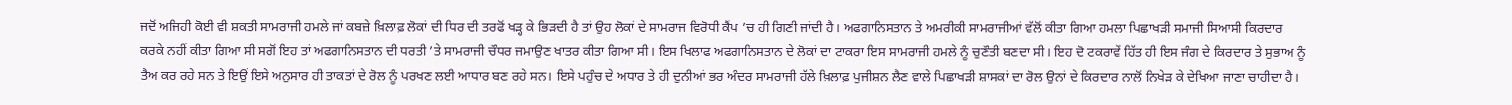ਜਦੋਂ ਅਜਿਹੀ ਕੋਈ ਵੀ ਸ਼ਕਤੀ ਸਾਮਰਾਜੀ ਹਮਲੇ ਜਾਂ ਕਬਜ਼ੇ ਖ਼ਿਲਾਫ਼ ਲੋਕਾਂ ਦੀ ਧਿਰ ਦੀ ਤਰਫੋਂ ਖੜ੍ਹ ਕੇ ਭਿੜਦੀ ਹੈ ਤਾਂ ਉਹ ਲੋਕਾਂ ਦੇ ਸਾਮਰਾਜ ਵਿਰੋਧੀ ਕੈਂਪ ’ਚ ਹੀ ਗਿਣੀ ਜਾਂਦੀ ਹੈ। ਅਫਗਾਨਿਸਤਾਨ ਤੇ ਅਮਰੀਕੀ ਸਾਮਰਾਜੀਆਂ ਵੱਲੋਂ ਕੀਤਾ ਗਿਆ ਹਮਲਾ ਪਿਛਾਖੜੀ ਸਮਾਜੀ ਸਿਆਸੀ ਕਿਰਦਾਰ ਕਰਕੇ ਨਹੀਂ ਕੀਤਾ ਗਿਆ ਸੀ ਸਗੋਂ ਇਹ ਤਾਂ ਅਫਗਾਨਿਸਤਾਨ ਦੀ ਧਰਤੀ ’ਤੇ ਸਾਮਰਾਜੀ ਚੌਧਰ ਜਮਾਉਣ ਖਾਤਰ ਕੀਤਾ ਗਿਆ ਸੀ। ਇਸ ਖਿਲਾਫ ਅਫਗਾਨਿਸਤਾਨ ਦੇ ਲੋਕਾਂ ਦਾ ਟਾਕਰਾ ਇਸ ਸਾਮਰਾਜੀ ਹਮਲੇ ਨੂੰ ਚੁਣੌਤੀ ਬਣਦਾ ਸੀ। ਇਹ ਦੋ ਟਕਰਾਵੇਂ ਹਿੱਤ ਹੀ ਇਸ ਜੰਗ ਦੇ ਕਿਰਦਾਰ ਤੇ ਸੁਭਾਅ ਨੂੰ ਤੈਅ ਕਰ ਰਹੇ ਸਨ ਤੇ ਇਉਂ ਇਸੇ ਅਨੁਸਾਰ ਹੀ ਤਾਕਤਾਂ ਦੇ ਰੋਲ ਨੂੰ ਪਰਖਣ ਲਈ ਆਧਾਰ ਬਣ ਰਹੇ ਸਨ। ਇਸੇ ਪਹੁੰਚ ਦੇ ਅਧਾਰ ਤੇ ਹੀ ਦੁਨੀਆਂ ਭਰ ਅੰਦਰ ਸਾਮਰਾਜੀ ਹੱਲੇ ਖ਼ਿਲਾਫ਼ ਪੁਜੀਸ਼ਨ ਲੈਣ ਵਾਲੇ ਪਿਛਾਖੜੀ ਸ਼ਾਸਕਾਂ ਦਾ ਰੋਲ ਉਨਾਂ ਦੇ ਕਿਰਦਾਰ ਨਾਲੋਂ ਨਿਖੇੜ ਕੇ ਦੇਖਿਆ ਜਾਣਾ ਚਾਹੀਦਾ ਹੈ।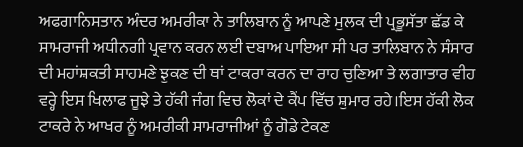ਅਫਗਾਨਿਸਤਾਨ ਅੰਦਰ ਅਮਰੀਕਾ ਨੇ ਤਾਲਿਬਾਨ ਨੂੰ ਆਪਣੇ ਮੁਲਕ ਦੀ ਪ੍ਰਭੂਸੱਤਾ ਛੱਡ ਕੇ ਸਾਮਰਾਜੀ ਅਧੀਨਗੀ ਪ੍ਰਵਾਨ ਕਰਨ ਲਈ ਦਬਾਅ ਪਾਇਆ ਸੀ ਪਰ ਤਾਲਿਬਾਨ ਨੇ ਸੰਸਾਰ ਦੀ ਮਹਾਂਸ਼ਕਤੀ ਸਾਹਮਣੇ ਝੁਕਣ ਦੀ ਥਾਂ ਟਾਕਰਾ ਕਰਨ ਦਾ ਰਾਹ ਚੁਣਿਆ ਤੇ ਲਗਾਤਾਰ ਵੀਹ ਵਰ੍ਹੇ ਇਸ ਖਿਲਾਫ ਜੂਝੇ ਤੇ ਹੱਕੀ ਜੰਗ ਵਿਚ ਲੋਕਾਂ ਦੇ ਕੈਂਪ ਵਿੱਚ ਸ਼ੁਮਾਰ ਰਹੇ।ਇਸ ਹੱਕੀ ਲੋਕ ਟਾਕਰੇ ਨੇ ਆਖਰ ਨੂੰ ਅਮਰੀਕੀ ਸਾਮਰਾਜੀਆਂ ਨੂੰ ਗੋਡੇ ਟੇਕਣ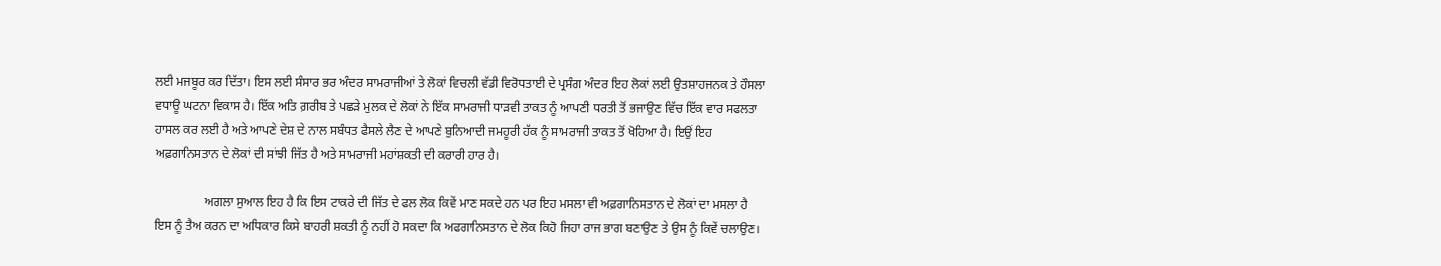ਲਈ ਮਜਬੂਰ ਕਰ ਦਿੱਤਾ। ਇਸ ਲਈ ਸੰਸਾਰ ਭਰ ਅੰਦਰ ਸਾਮਰਾਜੀਆਂ ਤੇ ਲੋਕਾਂ ਵਿਚਲੀ ਵੱਡੀ ਵਿਰੋਧਤਾਈ ਦੇ ਪ੍ਰਸੰਗ ਅੰਦਰ ਇਹ ਲੋਕਾਂ ਲਈ ਉਤਸ਼ਾਹਜਨਕ ਤੇ ਹੌਸਲਾ ਵਧਾਊ ਘਟਨਾ ਵਿਕਾਸ ਹੈ। ਇੱਕ ਅਤਿ ਗ਼ਰੀਬ ਤੇ ਪਛੜੇ ਮੁਲਕ ਦੇ ਲੋਕਾਂ ਨੇ ਇੱਕ ਸਾਮਰਾਜੀ ਧਾੜਵੀ ਤਾਕਤ ਨੂੰ ਆਪਣੀ ਧਰਤੀ ਤੋਂ ਭਜਾਉਣ ਵਿੱਚ ਇੱਕ ਵਾਰ ਸਫਲਤਾ ਹਾਸਲ ਕਰ ਲਈ ਹੈ ਅਤੇ ਆਪਣੇ ਦੇਸ਼ ਦੇ ਨਾਲ ਸਬੰਧਤ ਫੈਸਲੇ ਲੈਣ ਦੇ ਆਪਣੇ ਬੁਨਿਆਦੀ ਜਮਹੂਰੀ ਹੱਕ ਨੂੰ ਸਾਮਰਾਜੀ ਤਾਕਤ ਤੋਂ ਖੋਹਿਆ ਹੈ। ਇਉਂ ਇਹ ਅਫ਼ਗਾਨਿਸਤਾਨ ਦੇ ਲੋਕਾਂ ਦੀ ਸਾਂਝੀ ਜਿੱਤ ਹੈ ਅਤੇ ਸਾਮਰਾਜੀ ਮਹਾਂਸ਼ਕਤੀ ਦੀ ਕਰਾਰੀ ਹਾਰ ਹੈ।

                ਅਗਲਾ ਸੁਆਲ ਇਹ ਹੈ ਕਿ ਇਸ ਟਾਕਰੇ ਦੀ ਜਿੱਤ ਦੇ ਫਲ ਲੋਕ ਕਿਵੇਂ ਮਾਣ ਸਕਦੇ ਹਨ ਪਰ ਇਹ ਮਸਲਾ ਵੀ ਅਫ਼ਗਾਨਿਸਤਾਨ ਦੇ ਲੋਕਾਂ ਦਾ ਮਸਲਾ ਹੈ ਇਸ ਨੂੰ ਤੈਅ ਕਰਨ ਦਾ ਅਧਿਕਾਰ ਕਿਸੇ ਬਾਹਰੀ ਸ਼ਕਤੀ ਨੂੰ ਨਹੀਂ ਹੋ ਸਕਦਾ ਕਿ ਅਫਗਾਨਿਸਤਾਨ ਦੇ ਲੋਕ ਕਿਹੋ ਜਿਹਾ ਰਾਜ ਭਾਗ ਬਣਾਉਣ ਤੇ ਉਸ ਨੂੰ ਕਿਵੇਂ ਚਲਾਉਣ।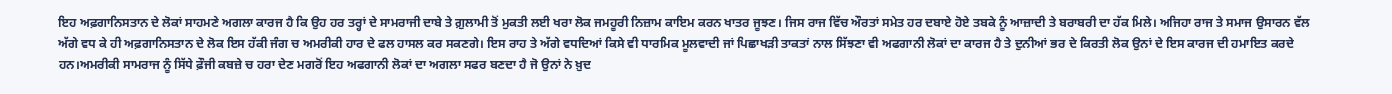ਇਹ ਅਫ਼ਗਾਨਿਸਤਾਨ ਦੇ ਲੋਕਾਂ ਸਾਹਮਣੇ ਅਗਲਾ ਕਾਰਜ ਹੈ ਕਿ ਉਹ ਹਰ ਤਰ੍ਹਾਂ ਦੇ ਸਾਮਰਾਜੀ ਦਾਬੇ ਤੇ ਗ਼ੁਲਾਮੀ ਤੋਂ ਮੁਕਤੀ ਲਈ ਖਰਾ ਲੋਕ ਜਮਹੂਰੀ ਨਿਜ਼ਾਮ ਕਾਇਮ ਕਰਨ ਖਾਤਰ ਜੂਝਣ। ਜਿਸ ਰਾਜ ਵਿੱਚ ਔਰਤਾਂ ਸਮੇਤ ਹਰ ਦਬਾਏ ਹੋਏ ਤਬਕੇ ਨੂੰ ਆਜ਼ਾਦੀ ਤੇ ਬਰਾਬਰੀ ਦਾ ਹੱਕ ਮਿਲੇ। ਅਜਿਹਾ ਰਾਜ ਤੇ ਸਮਾਜ ਉਸਾਰਨ ਵੱਲ ਅੱਗੇ ਵਧ ਕੇ ਹੀ ਅਫ਼ਗਾਨਿਸਤਾਨ ਦੇ ਲੋਕ ਇਸ ਹੱਕੀ ਜੰਗ ਚ ਅਮਰੀਕੀ ਹਾਰ ਦੇ ਫਲ ਹਾਸਲ ਕਰ ਸਕਣਗੇ। ਇਸ ਰਾਹ ਤੇ ਅੱਗੇ ਵਧਦਿਆਂ ਕਿਸੇ ਵੀ ਧਾਰਮਿਕ ਮੂਲਵਾਦੀ ਜਾਂ ਪਿਛਾਖੜੀ ਤਾਕਤਾਂ ਨਾਲ ਸਿੱਝਣਾ ਵੀ ਅਫਗਾਨੀ ਲੋਕਾਂ ਦਾ ਕਾਰਜ ਹੈ ਤੇ ਦੁਨੀਆਂ ਭਰ ਦੇ ਕਿਰਤੀ ਲੋਕ ਉਨਾਂ ਦੇ ਇਸ ਕਾਰਜ ਦੀ ਹਮਾਇਤ ਕਰਦੇ ਹਨ।ਅਮਰੀਕੀ ਸਾਮਰਾਜ ਨੂੰ ਸਿੱਧੇ ਫ਼ੌਜੀ ਕਬਜ਼ੇ ਚ ਹਰਾ ਦੇਣ ਮਗਰੋਂ ਇਹ ਅਫਗਾਨੀ ਲੋਕਾਂ ਦਾ ਅਗਲਾ ਸਫਰ ਬਣਦਾ ਹੈ ਜੋ ਉਨਾਂ ਨੇ ਖ਼ੁਦ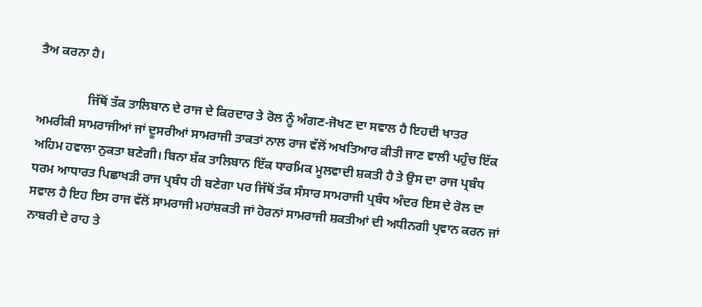ਤੈਅ ਕਰਨਾ ਹੈ।

                ਜਿੱਥੋਂ ਤੱਕ ਤਾਲਿਬਾਨ ਦੇ ਰਾਜ ਦੇ ਕਿਰਦਾਰ ਤੇ ਰੋਲ ਨੂੰ ਅੰਗਣ-ਜੋਖਣ ਦਾ ਸਵਾਲ ਹੈ ਇਹਦੀ ਖਾਤਰ ਅਮਰੀਕੀ ਸਾਮਰਾਜੀਆਂ ਜਾਂ ਦੂਸਰੀਆਂ ਸਾਮਰਾਜੀ ਤਾਕਤਾਂ ਨਾਲ ਰਾਜ ਵੱਲੋਂ ਅਖਤਿਆਰ ਕੀਤੀ ਜਾਣ ਵਾਲੀ ਪਹੁੰਚ ਇੱਕ ਅਹਿਮ ਹਵਾਲਾ ਨੁਕਤਾ ਬਣੇਗੀ। ਬਿਨਾ ਸ਼ੱਕ ਤਾਲਿਬਾਨ ਇੱਕ ਧਾਰਮਿਕ ਮੂਲਵਾਦੀ ਸ਼ਕਤੀ ਹੈ ਤੇ ਉਸ ਦਾ ਰਾਜ ਪ੍ਰਬੰਧ ਧਰਮ ਆਧਾਰਤ ਪਿਛਾਖੜੀ ਰਾਜ ਪ੍ਰਬੰਧ ਹੀ ਬਣੇਗਾ ਪਰ ਜਿੱਥੋਂ ਤੱਕ ਸੰਸਾਰ ਸਾਮਰਾਜੀ ਪ੍ਰਬੰਧ ਅੰਦਰ ਇਸ ਦੇ ਰੋਲ ਦਾ ਸਵਾਲ ਹੈ ਇਹ ਇਸ ਰਾਜ ਵੱਲੋਂ ਸਾਮਰਾਜੀ ਮਹਾਂਸ਼ਕਤੀ ਜਾਂ ਹੋਰਨਾਂ ਸਾਮਰਾਜੀ ਸ਼ਕਤੀਆਂ ਦੀ ਅਧੀਨਗੀ ਪ੍ਰਵਾਨ ਕਰਨ ਜਾਂ ਨਾਬਰੀ ਦੇ ਰਾਹ ਤੇ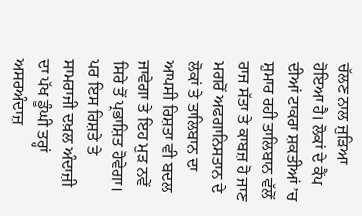ਚੱਲਣ ਨਾਲ ਜੁੜਿਆ ਹੋਇਆ ਹੈ। ਲੋਕਾਂ ਦੇ ਕੈਂਪ ਦੀਆਂ ਟਾਕਰਾ ਸ਼ਕਤੀਆਂ ’ਚ ਸ਼ੁਮਾਰ ਰਹੀ ਤਾਲਿਬਾਨ ਵੱਲੋਂ ਰਾਜ ਸੱਤਾ ਤੇ ਕਾਬਜ਼ ਹੋ ਜਾਣ ਮਗਰੋਂ ਅਫਗਾਨਿਸਤਾਨ ਦੇ ਲੋਕਾਂ ਤੇ ਤਾਲਿਬਾਨ ਦਾ ਆਪਸੀ ਰਿਸ਼ਤਾ ਵੀ ਬਦਲ ਜਾਵੇਗਾ ਤੇ ਇਹ ਮੁੜ ਨਵੇਂ ਸਿਰੇ ਤੋਂ ਪ੍ਰਭਾਸ਼ਿਤ ਹੋਵੇਗਾ। ਪਰ ਇਸ ਰਿਸ਼ਤੇ ਤੇ ਸਾਮਰਾਜੀ ਦਖ਼ਲ ਅੰਦਾਜ਼ੀ ਦਾ ਪੱਖ ਡੂੰਘੀ ਤਰ੍ਹਾਂ ਅਸਰਅੰਦਾਜ਼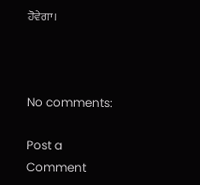ਹੋਵੇਗਾ।



No comments:

Post a Comment